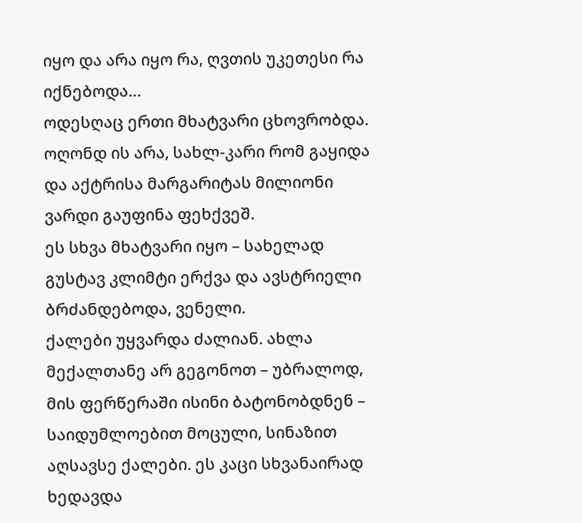იყო და არა იყო რა, ღვთის უკეთესი რა იქნებოდა…
ოდესღაც ერთი მხატვარი ცხოვრობდა. ოღონდ ის არა, სახლ-კარი რომ გაყიდა და აქტრისა მარგარიტას მილიონი ვარდი გაუფინა ფეხქვეშ.
ეს სხვა მხატვარი იყო – სახელად გუსტავ კლიმტი ერქვა და ავსტრიელი ბრძანდებოდა, ვენელი.
ქალები უყვარდა ძალიან. ახლა მექალთანე არ გეგონოთ – უბრალოდ, მის ფერწერაში ისინი ბატონობდნენ – საიდუმლოებით მოცული, სინაზით აღსავსე ქალები. ეს კაცი სხვანაირად ხედავდა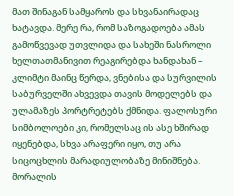მათ შინაგან სამყაროს და სხვანაირადაც ხატავდა. მერე რა, რომ საზოგადოება ამას გამოწვევად უთვლიდა და სახეში ნასროლი ხელთათმანივით რეაგირებდა ხანდახან – კლიმტი მაინც წერდა, ვნებისა და სურვილის საბურველში ახვევდა თავის მოდელებს და ულამაზეს პორტრეტებს ქმნიდა. ფალოსური სიმბოლოები კი, რომელსაც ის ასე ხშირად იყენებდა, სხვა არაფერი იყო, თუ არა სიცოცხლის მარადიულობაზე მინიშნება.
მორალის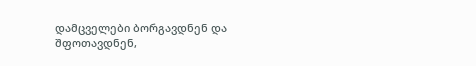დამცველები ბორგავდნენ და შფოთავდნენ,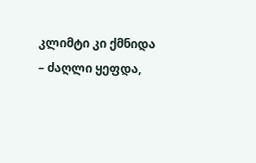კლიმტი კი ქმნიდა – ძაღლი ყეფდა,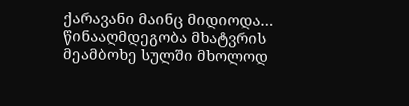ქარავანი მაინც მიდიოდა… წინააღმდეგობა მხატვრის მეამბოხე სულში მხოლოდ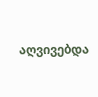აღვივებდა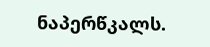ნაპერწკალს.